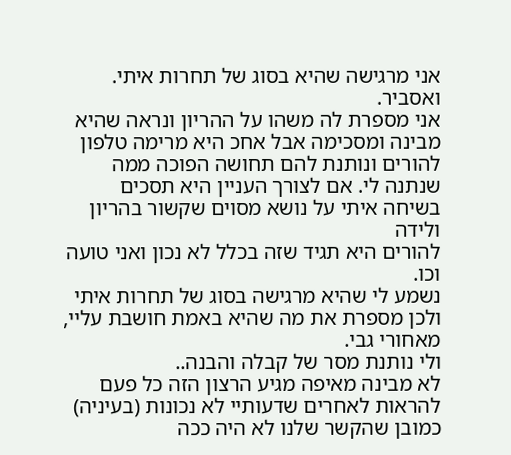אני מרגישה שהיא בסוג של תחרות איתי. ואסביר.
אני מספרת לה משהו על ההריון ונראה שהיא מבינה ומסכימה אבל אחכ היא מרימה טלפון להורים ונותנת להם תחושה הפוכה ממה שנתנה לי. אם לצורך העניין היא תסכים בשיחה איתי על נושא מסוים שקשור בהריון ולידה
להורים היא תגיד שזה בכלל לא נכון ואני טועה וכו.
נשמע לי שהיא מרגישה בסוג של תחרות איתי
ולכן מספרת את מה שהיא באמת חושבת עליי, מאחורי גבי.
ולי נותנת מסר של קבלה והבנה..
לא מבינה מאיפה מגיע הרצון הזה כל פעם להראות לאחרים שדעותיי לא נכונות (בעיניה)
כמובן שהקשר שלנו לא היה ככה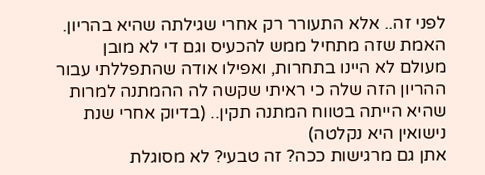לפני זה.. אלא התעורר רק אחרי שגילתה שהיא בהריון.
האמת שזה מתחיל ממש להכעיס וגם די לא מובן
מעולם לא היינו בתחרות, ואפילו אודה שהתפללתי עבור ההריון הזה שלה כי ראיתי שקשה לה ההמתנה למרות שהיא הייתה בטווח המתנה תקין.. (בדיוק אחרי שנת נישואין היא נקלטה)
אתן גם מרגישות ככה? זה טבעי? לא מסוגלת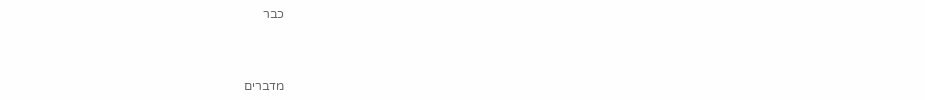כבר



מדברים